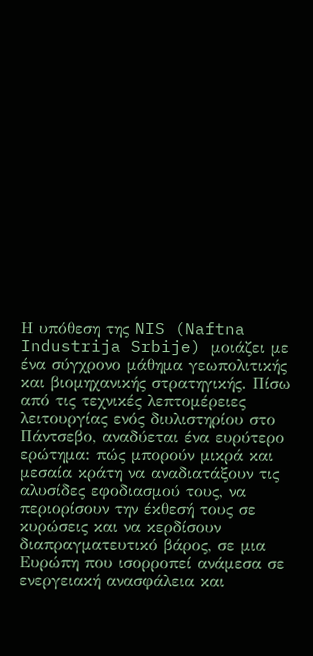Η υπόθεση της NIS (Naftna Industrija Srbije) μοιάζει με ένα σύγχρονο μάθημα γεωπολιτικής και βιομηχανικής στρατηγικής. Πίσω από τις τεχνικές λεπτομέρειες λειτουργίας ενός διυλιστηρίου στο Πάντσεβο, αναδύεται ένα ευρύτερο ερώτημα: πώς μπορούν μικρά και μεσαία κράτη να αναδιατάξουν τις αλυσίδες εφοδιασμού τους, να περιορίσουν την έκθεσή τους σε κυρώσεις και να κερδίσουν διαπραγματευτικό βάρος, σε μια Ευρώπη που ισορροπεί ανάμεσα σε ενεργειακή ανασφάλεια και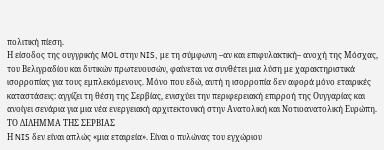πολιτική πίεση.
Η είσοδος της ουγγρικής MOL στην NIS, με τη σύμφωνη –αν και επιφυλακτική– ανοχή της Μόσχας, του Βελιγραδίου και δυτικών πρωτευουσών, φαίνεται να συνθέτει μια λύση με χαρακτηριστικά ισορροπίας για τους εμπλεκόμενους. Μόνο που εδώ, αυτή η ισορροπία δεν αφορά μόνο εταιρικές καταστάσεις: αγγίζει τη θέση της Σερβίας, ενισχύει την περιφερειακή επιρροή της Ουγγαρίας και ανοίγει σενάρια για μια νέα ενεργειακή αρχιτεκτονική στην Ανατολική και Νοτιοανατολική Ευρώπη.
ΤΟ ΔΙΛΗΜΜΑ ΤΗΣ ΣΕΡΒΙΑΣ
Η NIS δεν είναι απλώς «μια εταιρεία». Είναι ο πυλώνας του εγχώριου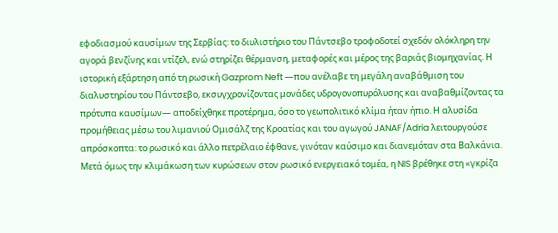εφοδιασμού καυσίμων της Σερβίας: το διυλιστήριο του Πάντσεβο τροφοδοτεί σχεδόν ολόκληρη την αγορά βενζίνης και ντίζελ, ενώ στηρίζει θέρμανση, μεταφορές και μέρος της βαριάς βιομηχανίας. Η ιστορική εξάρτηση από τη ρωσική Gazprom Neft —που ανέλαβε τη μεγάλη αναβάθμιση του διαλυστηρίου του Πάντσεβο, εκσυγχρονίζοντας μονάδες υδρογονοπυρόλυσης και αναβαθμίζοντας τα πρότυπα καυσίμων— αποδείχθηκε προτέρημα, όσο το γεωπολιτικό κλίμα ήταν ήπιο. Η αλυσίδα προμήθειας μέσω του λιμανιού Ομισάλζ της Κροατίας και του αγωγού JANAF/Adria λειτουργούσε απρόσκοπτα: το ρωσικό και άλλο πετρέλαιο έφθανε, γινόταν καύσιμο και διανεμόταν στα Βαλκάνια.
Μετά όμως την κλιμάκωση των κυρώσεων στον ρωσικό ενεργειακό τομέα, η NIS βρέθηκε στη «γκρίζα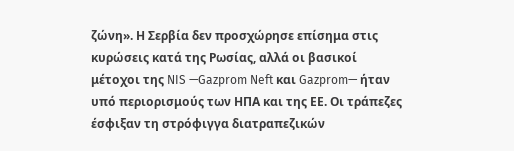ζώνη». Η Σερβία δεν προσχώρησε επίσημα στις κυρώσεις κατά της Ρωσίας, αλλά οι βασικοί μέτοχοι της NIS —Gazprom Neft και Gazprom— ήταν υπό περιορισμούς των ΗΠΑ και της ΕΕ. Οι τράπεζες έσφιξαν τη στρόφιγγα διατραπεζικών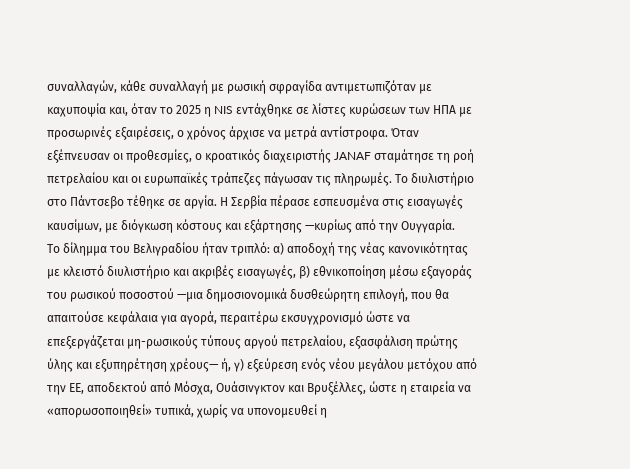συναλλαγών, κάθε συναλλαγή με ρωσική σφραγίδα αντιμετωπιζόταν με καχυποψία και, όταν το 2025 η NIS εντάχθηκε σε λίστες κυρώσεων των ΗΠΑ με προσωρινές εξαιρέσεις, ο χρόνος άρχισε να μετρά αντίστροφα. Όταν εξέπνευσαν οι προθεσμίες, ο κροατικός διαχειριστής JANAF σταμάτησε τη ροή πετρελαίου και οι ευρωπαϊκές τράπεζες πάγωσαν τις πληρωμές. Το διυλιστήριο στο Πάντσεβο τέθηκε σε αργία. Η Σερβία πέρασε εσπευσμένα στις εισαγωγές καυσίμων, με διόγκωση κόστους και εξάρτησης —κυρίως από την Ουγγαρία.
Το δίλημμα του Βελιγραδίου ήταν τριπλό: α) αποδοχή της νέας κανονικότητας με κλειστό διυλιστήριο και ακριβές εισαγωγές, β) εθνικοποίηση μέσω εξαγοράς του ρωσικού ποσοστού —μια δημοσιονομικά δυσθεώρητη επιλογή, που θα απαιτούσε κεφάλαια για αγορά, περαιτέρω εκσυγχρονισμό ώστε να επεξεργάζεται μη-ρωσικούς τύπους αργού πετρελαίου, εξασφάλιση πρώτης ύλης και εξυπηρέτηση χρέους— ή, γ) εξεύρεση ενός νέου μεγάλου μετόχου από την ΕΕ, αποδεκτού από Μόσχα, Ουάσινγκτον και Βρυξέλλες, ώστε η εταιρεία να «απορωσοποιηθεί» τυπικά, χωρίς να υπονομευθεί η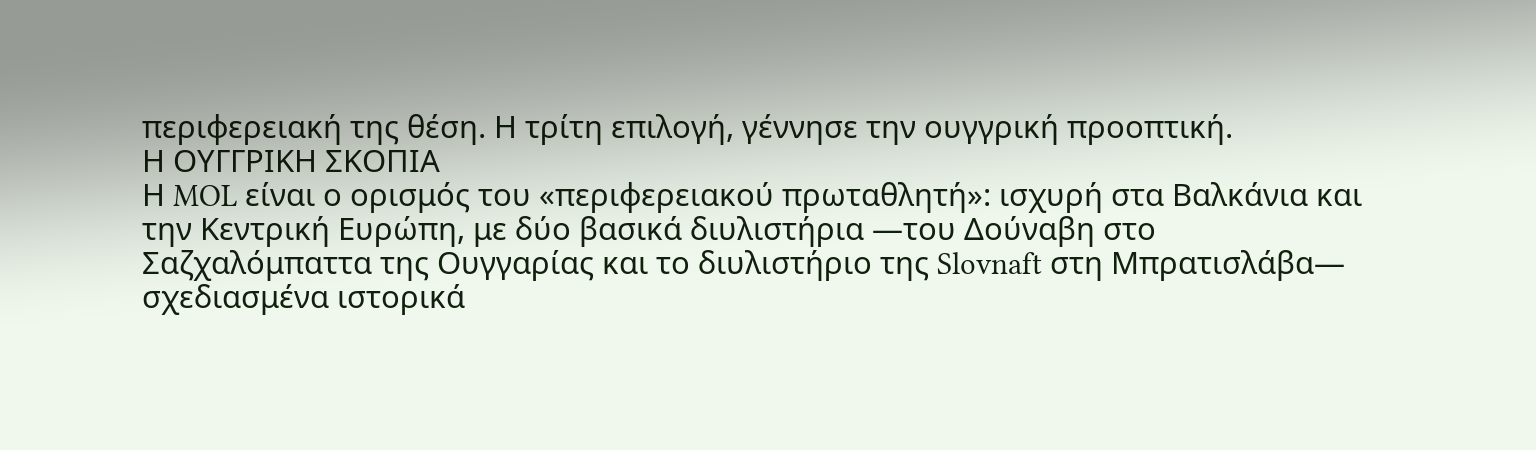περιφερειακή της θέση. Η τρίτη επιλογή, γέννησε την ουγγρική προοπτική.
Η ΟΥΓΓΡΙΚΗ ΣΚΟΠΙΑ
Η MOL είναι ο ορισμός του «περιφερειακού πρωταθλητή»: ισχυρή στα Βαλκάνια και την Κεντρική Ευρώπη, με δύο βασικά διυλιστήρια —του Δούναβη στο Σαζχαλόμπαττα της Ουγγαρίας και το διυλιστήριο της Slovnaft στη Μπρατισλάβα— σχεδιασμένα ιστορικά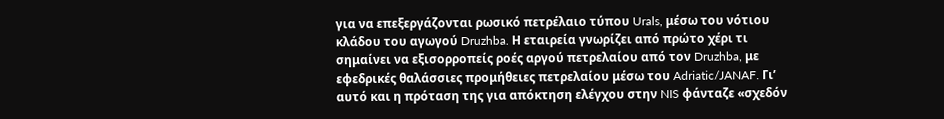για να επεξεργάζονται ρωσικό πετρέλαιο τύπου Urals, μέσω του νότιου κλάδου του αγωγού Druzhba. Η εταιρεία γνωρίζει από πρώτο χέρι τι σημαίνει να εξισορροπείς ροές αργού πετρελαίου από τον Druzhba, με εφεδρικές θαλάσσιες προμήθειες πετρελαίου μέσω του Adriatic/JANAF. Γι’ αυτό και η πρόταση της για απόκτηση ελέγχου στην NIS φάνταζε «σχεδόν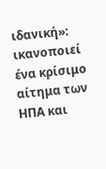ιδανική»: ικανοποιεί ένα κρίσιμο αίτημα των ΗΠΑ και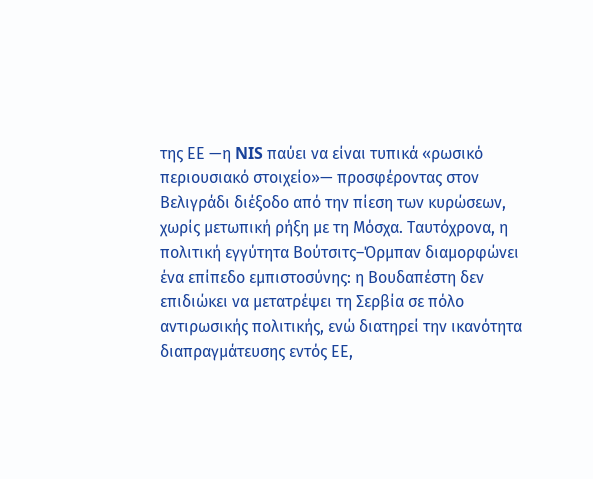της ΕΕ —η NIS παύει να είναι τυπικά «ρωσικό περιουσιακό στοιχείο»— προσφέροντας στον Βελιγράδι διέξοδο από την πίεση των κυρώσεων, χωρίς μετωπική ρήξη με τη Μόσχα. Ταυτόχρονα, η πολιτική εγγύτητα Βούτσιτς–Όρμπαν διαμορφώνει ένα επίπεδο εμπιστοσύνης: η Βουδαπέστη δεν επιδιώκει να μετατρέψει τη Σερβία σε πόλο αντιρωσικής πολιτικής, ενώ διατηρεί την ικανότητα διαπραγμάτευσης εντός ΕΕ,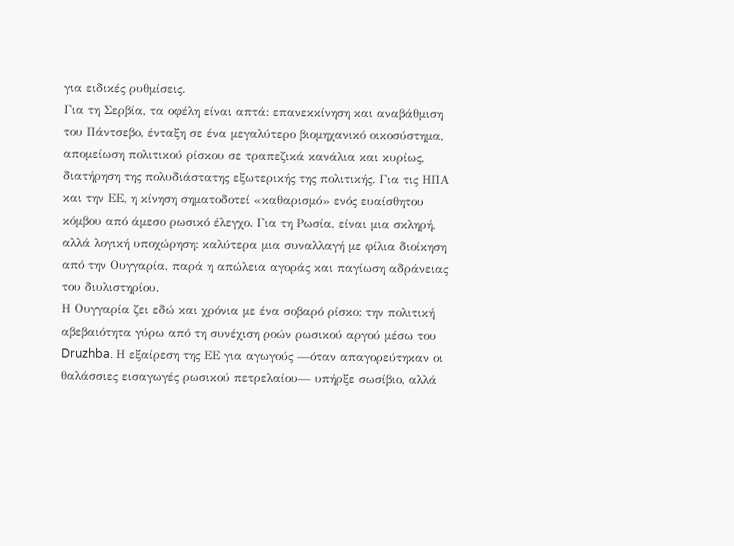για ειδικές ρυθμίσεις.
Για τη Σερβία, τα οφέλη είναι απτά: επανεκκίνηση και αναβάθμιση του Πάντσεβο, ένταξη σε ένα μεγαλύτερο βιομηχανικό οικοσύστημα, απομείωση πολιτικού ρίσκου σε τραπεζικά κανάλια και κυρίως, διατήρηση της πολυδιάστατης εξωτερικής της πολιτικής. Για τις ΗΠΑ και την ΕΕ, η κίνηση σηματοδοτεί «καθαρισμό» ενός ευαίσθητου κόμβου από άμεσο ρωσικό έλεγχο. Για τη Ρωσία, είναι μια σκληρή, αλλά λογική υποχώρηση: καλύτερα μια συναλλαγή με φίλια διοίκηση από την Ουγγαρία, παρά η απώλεια αγοράς και παγίωση αδράνειας του διυλιστηρίου.
Η Ουγγαρία ζει εδώ και χρόνια με ένα σοβαρό ρίσκο: την πολιτική αβεβαιότητα γύρω από τη συνέχιση ροών ρωσικού αργού μέσω του Druzhba. Η εξαίρεση της ΕΕ για αγωγούς —όταν απαγορεύτηκαν οι θαλάσσιες εισαγωγές ρωσικού πετρελαίου— υπήρξε σωσίβιο, αλλά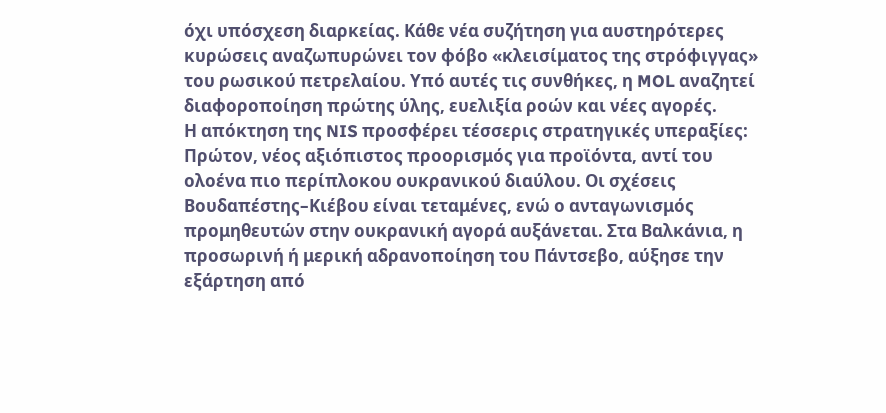όχι υπόσχεση διαρκείας. Κάθε νέα συζήτηση για αυστηρότερες κυρώσεις αναζωπυρώνει τον φόβο «κλεισίματος της στρόφιγγας» του ρωσικού πετρελαίου. Υπό αυτές τις συνθήκες, η MOL αναζητεί διαφοροποίηση πρώτης ύλης, ευελιξία ροών και νέες αγορές.
Η απόκτηση της NIS προσφέρει τέσσερις στρατηγικές υπεραξίες:
Πρώτον, νέος αξιόπιστος προορισμός για προϊόντα, αντί του ολοένα πιο περίπλοκου ουκρανικού διαύλου. Οι σχέσεις Βουδαπέστης–Κιέβου είναι τεταμένες, ενώ ο ανταγωνισμός προμηθευτών στην ουκρανική αγορά αυξάνεται. Στα Βαλκάνια, η προσωρινή ή μερική αδρανοποίηση του Πάντσεβο, αύξησε την εξάρτηση από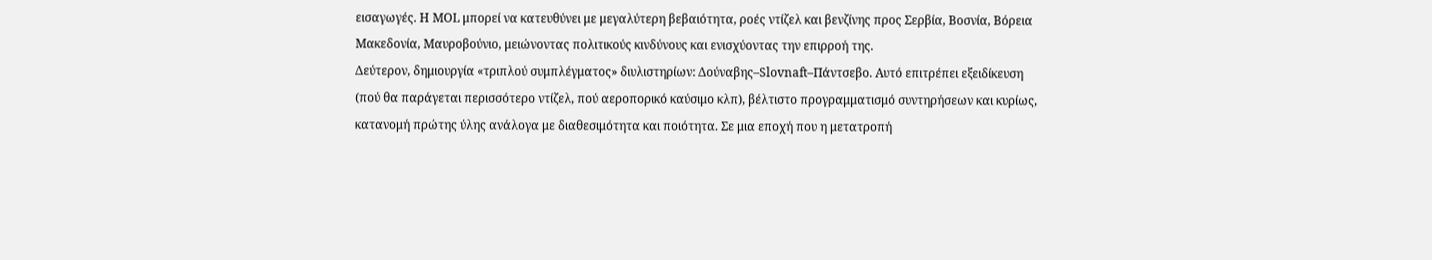εισαγωγές. Η MOL μπορεί να κατευθύνει με μεγαλύτερη βεβαιότητα, ροές ντίζελ και βενζίνης προς Σερβία, Βοσνία, Βόρεια Μακεδονία, Μαυροβούνιο, μειώνοντας πολιτικούς κινδύνους και ενισχύοντας την επιρροή της.
Δεύτερον, δημιουργία «τριπλού συμπλέγματος» διυλιστηρίων: Δούναβης–Slovnaft–Πάντσεβο. Αυτό επιτρέπει εξειδίκευση (πού θα παράγεται περισσότερο ντίζελ, πού αεροπορικό καύσιμο κλπ), βέλτιστο προγραμματισμό συντηρήσεων και κυρίως, κατανομή πρώτης ύλης ανάλογα με διαθεσιμότητα και ποιότητα. Σε μια εποχή που η μετατροπή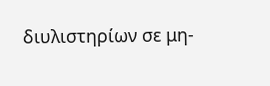διυλιστηρίων σε μη-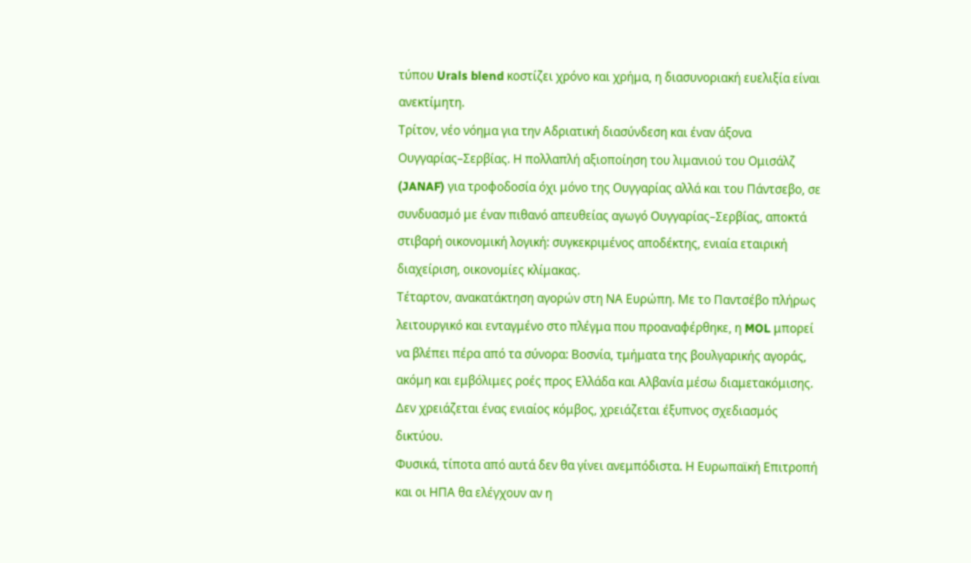τύπου Urals blend κοστίζει χρόνο και χρήμα, η διασυνοριακή ευελιξία είναι ανεκτίμητη.
Τρίτον, νέο νόημα για την Αδριατική διασύνδεση και έναν άξονα Ουγγαρίας–Σερβίας. Η πολλαπλή αξιοποίηση του λιμανιού του Ομισάλζ (JANAF) για τροφοδοσία όχι μόνο της Ουγγαρίας αλλά και του Πάντσεβο, σε συνδυασμό με έναν πιθανό απευθείας αγωγό Ουγγαρίας–Σερβίας, αποκτά στιβαρή οικονομική λογική: συγκεκριμένος αποδέκτης, ενιαία εταιρική διαχείριση, οικονομίες κλίμακας.
Τέταρτον, ανακατάκτηση αγορών στη ΝΑ Ευρώπη. Με το Παντσέβο πλήρως λειτουργικό και ενταγμένο στο πλέγμα που προαναφέρθηκε, η MOL μπορεί να βλέπει πέρα από τα σύνορα: Βοσνία, τμήματα της βουλγαρικής αγοράς, ακόμη και εμβόλιμες ροές προς Ελλάδα και Αλβανία μέσω διαμετακόμισης. Δεν χρειάζεται ένας ενιαίος κόμβος, χρειάζεται έξυπνος σχεδιασμός δικτύου.
Φυσικά, τίποτα από αυτά δεν θα γίνει ανεμπόδιστα. Η Ευρωπαϊκή Επιτροπή και οι ΗΠΑ θα ελέγχουν αν η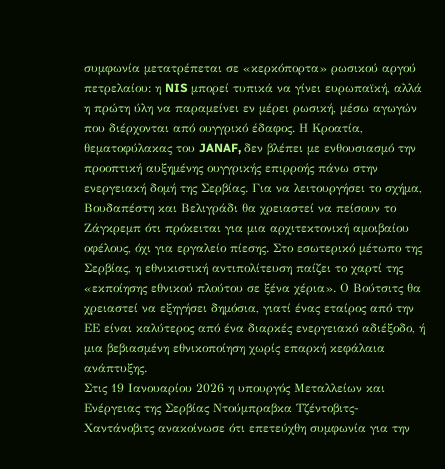συμφωνία μετατρέπεται σε «κερκόπορτα» ρωσικού αργού πετρελαίου: η NIS μπορεί τυπικά να γίνει ευρωπαϊκή, αλλά η πρώτη ύλη να παραμείνει εν μέρει ρωσική, μέσω αγωγών που διέρχονται από ουγγρικό έδαφος. Η Κροατία, θεματοφύλακας του JANAF, δεν βλέπει με ενθουσιασμό την προοπτική αυξημένης ουγγρικής επιρροής πάνω στην ενεργειακή δομή της Σερβίας. Για να λειτουργήσει το σχήμα, Βουδαπέστη και Βελιγράδι θα χρειαστεί να πείσουν το Ζάγκρεμπ ότι πρόκειται για μια αρχιτεκτονική αμοιβαίου οφέλους, όχι για εργαλείο πίεσης. Στο εσωτερικό μέτωπο της Σερβίας, η εθνικιστική αντιπολίτευση παίζει το χαρτί της «εκποίησης εθνικού πλούτου σε ξένα χέρια». Ο Βούτσιτς θα χρειαστεί να εξηγήσει δημόσια, γιατί ένας εταίρος από την ΕΕ είναι καλύτερος από ένα διαρκές ενεργειακό αδιέξοδο, ή μια βεβιασμένη εθνικοποίηση χωρίς επαρκή κεφάλαια ανάπτυξης.
Στις 19 Ιανουαρίου 2026 η υπουργός Μεταλλείων και Ενέργειας της Σερβίας Ντούμπραβκα Τζέντοβιτς-Χαντάνοβιτς ανακοίνωσε ότι επετεύχθη συμφωνία για την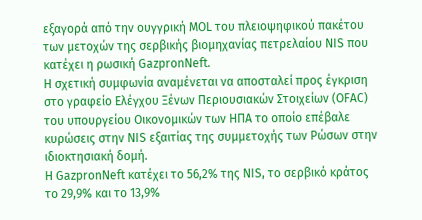εξαγορά από την ουγγρική MOL του πλειοψηφικού πακέτου των μετοχών της σερβικής βιομηχανίας πετρελαίου NIS που κατέχει η ρωσική GazpronNeft.
Η σχετική συμφωνία αναμένεται να αποσταλεί προς έγκριση στο γραφείο Ελέγχου Ξένων Περιουσιακών Στοιχείων (OFAC) του υπουργείου Οικονομικών των ΗΠΑ το οποίο επέβαλε κυρώσεις στην NIS εξαιτίας της συμμετοχής των Ρώσων στην ιδιοκτησιακή δομή.
Η GazpronNeft κατέχει το 56,2% της NIS, το σερβικό κράτος το 29,9% και το 13,9%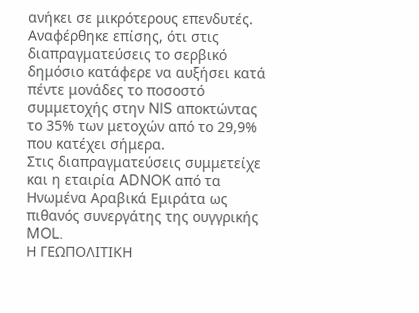ανήκει σε μικρότερους επενδυτές. Αναφέρθηκε επίσης, ότι στις διαπραγματεύσεις το σερβικό δημόσιο κατάφερε να αυξήσει κατά πέντε μονάδες το ποσοστό συμμετοχής στην NIS αποκτώντας το 35% των μετοχών από το 29,9% που κατέχει σήμερα.
Στις διαπραγματεύσεις συμμετείχε και η εταιρία ADNOK από τα Ηνωμένα Αραβικά Εμιράτα ως πιθανός συνεργάτης της ουγγρικής MOL.
Η ΓΕΩΠΟΛΙΤΙΚΗ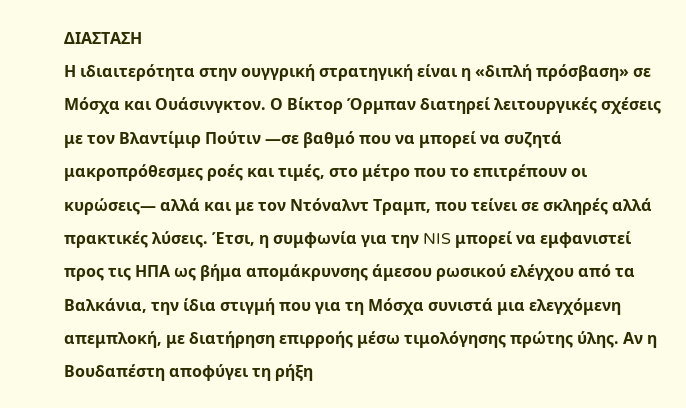ΔΙΑΣΤΑΣΗ
Η ιδιαιτερότητα στην ουγγρική στρατηγική είναι η «διπλή πρόσβαση» σε Μόσχα και Ουάσινγκτον. Ο Βίκτορ Όρμπαν διατηρεί λειτουργικές σχέσεις με τον Βλαντίμιρ Πούτιν —σε βαθμό που να μπορεί να συζητά μακροπρόθεσμες ροές και τιμές, στο μέτρο που το επιτρέπουν οι κυρώσεις— αλλά και με τον Ντόναλντ Τραμπ, που τείνει σε σκληρές αλλά πρακτικές λύσεις. Έτσι, η συμφωνία για την NIS μπορεί να εμφανιστεί προς τις ΗΠΑ ως βήμα απομάκρυνσης άμεσου ρωσικού ελέγχου από τα Βαλκάνια, την ίδια στιγμή που για τη Μόσχα συνιστά μια ελεγχόμενη απεμπλοκή, με διατήρηση επιρροής μέσω τιμολόγησης πρώτης ύλης. Αν η Βουδαπέστη αποφύγει τη ρήξη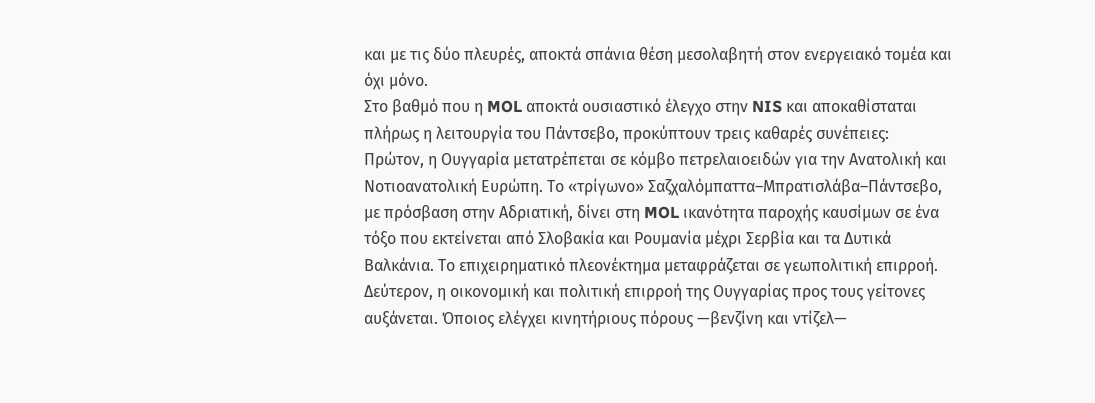και με τις δύο πλευρές, αποκτά σπάνια θέση μεσολαβητή στον ενεργειακό τομέα και όχι μόνο.
Στο βαθμό που η MOL αποκτά ουσιαστικό έλεγχο στην NIS και αποκαθίσταται πλήρως η λειτουργία του Πάντσεβο, προκύπτουν τρεις καθαρές συνέπειες:
Πρώτον, η Ουγγαρία μετατρέπεται σε κόμβο πετρελαιοειδών για την Ανατολική και Νοτιοανατολική Ευρώπη. Το «τρίγωνο» Σαζχαλόμπαττα–Μπρατισλάβα–Πάντσεβο, με πρόσβαση στην Αδριατική, δίνει στη MOL ικανότητα παροχής καυσίμων σε ένα τόξο που εκτείνεται από Σλοβακία και Ρουμανία μέχρι Σερβία και τα Δυτικά Βαλκάνια. Το επιχειρηματικό πλεονέκτημα μεταφράζεται σε γεωπολιτική επιρροή.
Δεύτερον, η οικονομική και πολιτική επιρροή της Ουγγαρίας προς τους γείτονες αυξάνεται. Όποιος ελέγχει κινητήριους πόρους —βενζίνη και ντίζελ—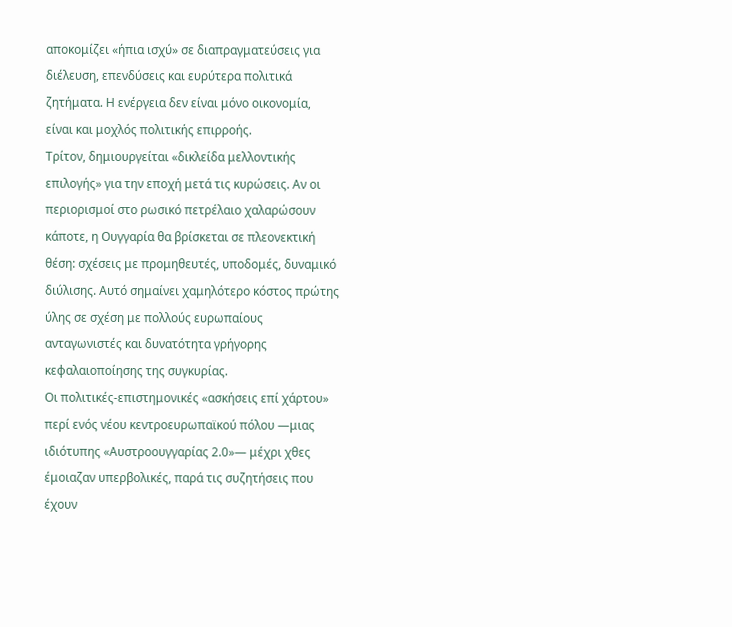αποκομίζει «ήπια ισχύ» σε διαπραγματεύσεις για διέλευση, επενδύσεις και ευρύτερα πολιτικά ζητήματα. Η ενέργεια δεν είναι μόνο οικονομία, είναι και μοχλός πολιτικής επιρροής.
Τρίτον, δημιουργείται «δικλείδα μελλοντικής επιλογής» για την εποχή μετά τις κυρώσεις. Αν οι περιορισμοί στο ρωσικό πετρέλαιο χαλαρώσουν κάποτε, η Ουγγαρία θα βρίσκεται σε πλεονεκτική θέση: σχέσεις με προμηθευτές, υποδομές, δυναμικό διύλισης. Αυτό σημαίνει χαμηλότερο κόστος πρώτης ύλης σε σχέση με πολλούς ευρωπαίους ανταγωνιστές και δυνατότητα γρήγορης κεφαλαιοποίησης της συγκυρίας.
Οι πολιτικές-επιστημονικές «ασκήσεις επί χάρτου» περί ενός νέου κεντροευρωπαϊκού πόλου —μιας ιδιότυπης «Αυστροουγγαρίας 2.0»— μέχρι χθες έμοιαζαν υπερβολικές, παρά τις συζητήσεις που έχουν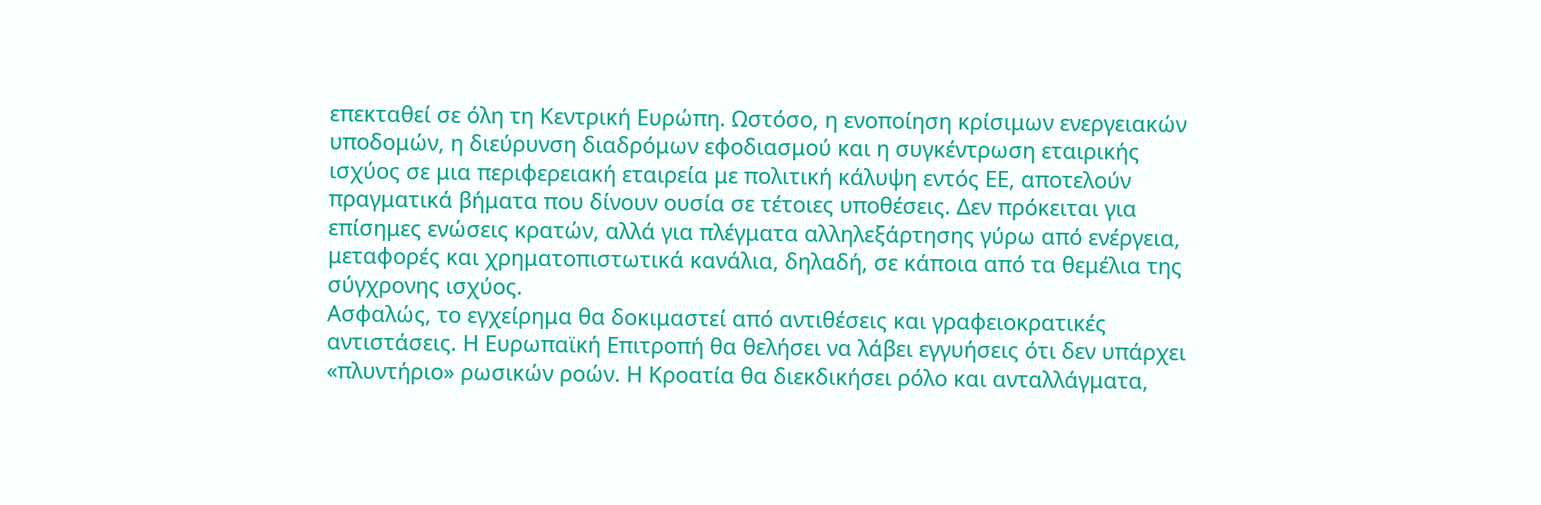επεκταθεί σε όλη τη Κεντρική Ευρώπη. Ωστόσο, η ενοποίηση κρίσιμων ενεργειακών υποδομών, η διεύρυνση διαδρόμων εφοδιασμού και η συγκέντρωση εταιρικής ισχύος σε μια περιφερειακή εταιρεία με πολιτική κάλυψη εντός ΕΕ, αποτελούν πραγματικά βήματα που δίνουν ουσία σε τέτοιες υποθέσεις. Δεν πρόκειται για επίσημες ενώσεις κρατών, αλλά για πλέγματα αλληλεξάρτησης γύρω από ενέργεια, μεταφορές και χρηματοπιστωτικά κανάλια, δηλαδή, σε κάποια από τα θεμέλια της σύγχρονης ισχύος.
Ασφαλώς, το εγχείρημα θα δοκιμαστεί από αντιθέσεις και γραφειοκρατικές αντιστάσεις. Η Ευρωπαϊκή Επιτροπή θα θελήσει να λάβει εγγυήσεις ότι δεν υπάρχει «πλυντήριο» ρωσικών ροών. Η Κροατία θα διεκδικήσει ρόλο και ανταλλάγματα,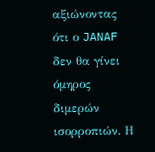αξιώνοντας ότι ο JANAF δεν θα γίνει όμηρος διμερών ισορροπιών. Η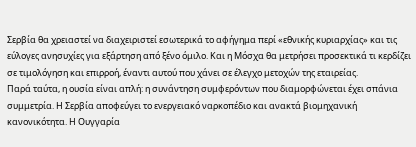Σερβία θα χρειαστεί να διαχειριστεί εσωτερικά το αφήγημα περί «εθνικής κυριαρχίας» και τις εύλογες ανησυχίες για εξάρτηση από ξένο όμιλο. Και η Μόσχα θα μετρήσει προσεκτικά τι κερδίζει σε τιμολόγηση και επιρροή, έναντι αυτού που χάνει σε έλεγχο μετοχών της εταιρείας.
Παρά ταύτα, η ουσία είναι απλή: η συνάντηση συμφερόντων που διαμορφώνεται έχει σπάνια συμμετρία. Η Σερβία αποφεύγει το ενεργειακό ναρκοπέδιο και ανακτά βιομηχανική κανονικότητα. Η Ουγγαρία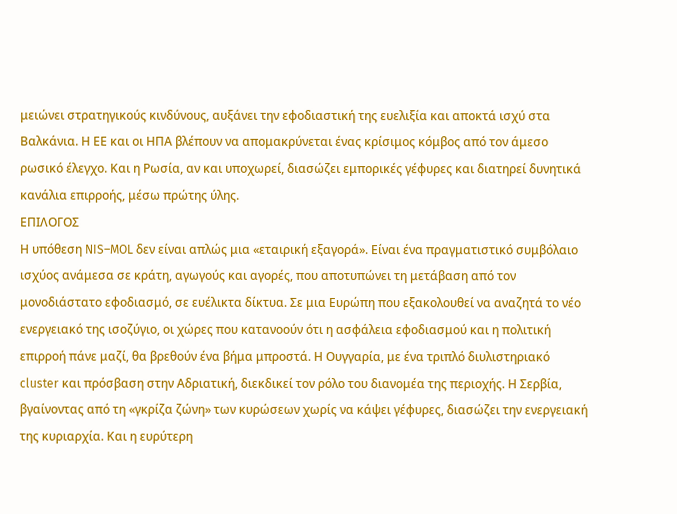μειώνει στρατηγικούς κινδύνους, αυξάνει την εφοδιαστική της ευελιξία και αποκτά ισχύ στα Βαλκάνια. Η ΕΕ και οι ΗΠΑ βλέπουν να απομακρύνεται ένας κρίσιμος κόμβος από τον άμεσο ρωσικό έλεγχο. Και η Ρωσία, αν και υποχωρεί, διασώζει εμπορικές γέφυρες και διατηρεί δυνητικά κανάλια επιρροής, μέσω πρώτης ύλης.
ΕΠΙΛΟΓΟΣ
Η υπόθεση NIS–MOL δεν είναι απλώς μια «εταιρική εξαγορά». Είναι ένα πραγματιστικό συμβόλαιο ισχύος ανάμεσα σε κράτη, αγωγούς και αγορές, που αποτυπώνει τη μετάβαση από τον μονοδιάστατο εφοδιασμό, σε ευέλικτα δίκτυα. Σε μια Ευρώπη που εξακολουθεί να αναζητά το νέο ενεργειακό της ισοζύγιο, οι χώρες που κατανοούν ότι η ασφάλεια εφοδιασμού και η πολιτική επιρροή πάνε μαζί, θα βρεθούν ένα βήμα μπροστά. Η Ουγγαρία, με ένα τριπλό διυλιστηριακό cluster και πρόσβαση στην Αδριατική, διεκδικεί τον ρόλο του διανομέα της περιοχής. Η Σερβία, βγαίνοντας από τη «γκρίζα ζώνη» των κυρώσεων χωρίς να κάψει γέφυρες, διασώζει την ενεργειακή της κυριαρχία. Και η ευρύτερη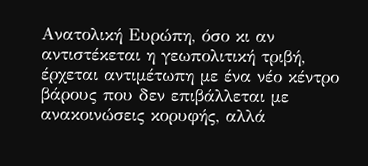Ανατολική Ευρώπη, όσο κι αν αντιστέκεται η γεωπολιτική τριβή, έρχεται αντιμέτωπη με ένα νέο κέντρο βάρους που δεν επιβάλλεται με ανακοινώσεις κορυφής, αλλά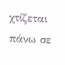χτίζεται πάνω σε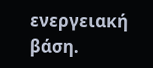ενεργειακή βάση.